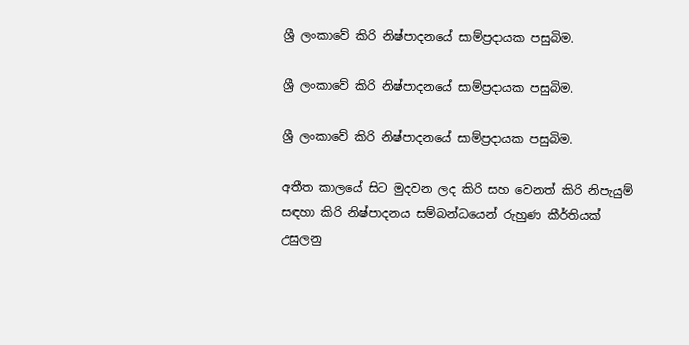ශ්‍රී ලංකාවේ කිරි නිෂ්පාදනයේ සාම්ප්‍රදායක පසුබිම.

ශ්‍රී ලංකාවේ කිරි නිෂ්පාදනයේ සාම්ප්‍රදායක පසුබිම.

ශ්‍රී ලංකාවේ කිරි නිෂ්පාදනයේ සාම්ප්‍රදායක පසුබිම.

අතීත කාලයේ සිට මුදවන ලද කිරි සහ වෙනත් කිරි නිපැයුම් සඳහා කිරි නිෂ්පාදනය සම්බන්ධයෙන් රුහුණ කීර්තියක් උසුලනු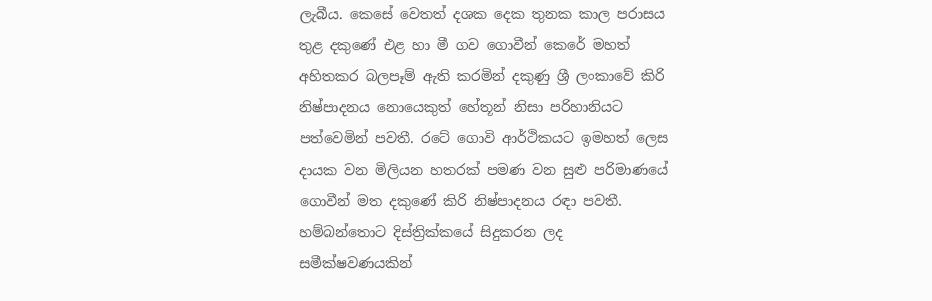ලැබීය. කෙසේ වෙතත් දශක දෙක තුනක කාල පරාසය තුළ දකුණේ එළ හා මී ගව ගොවීන් කෙරේ මහත් අහිතකර බලපෑම් ඇති කරමින් දකුණු ශ්‍රී ලංකාවේ කිරි නිෂ්පාදනය නොයෙකුත් හේතූන් නිසා පරිහානියට පත්වෙමින් පවතී. රටේ ගොවි ආර්ථිකයට ඉමහත් ලෙස දායක වන මිලියන හතරක් පමණ වන සුළු පරිමාණයේ ගොවීන් මත දකුණේ කිරි නිෂ්පාදනය රඳා පවතී. හම්බන්තොට දිස්ත්‍රික්කයේ සිදුකරන ලද සමීක්ෂවණයකින්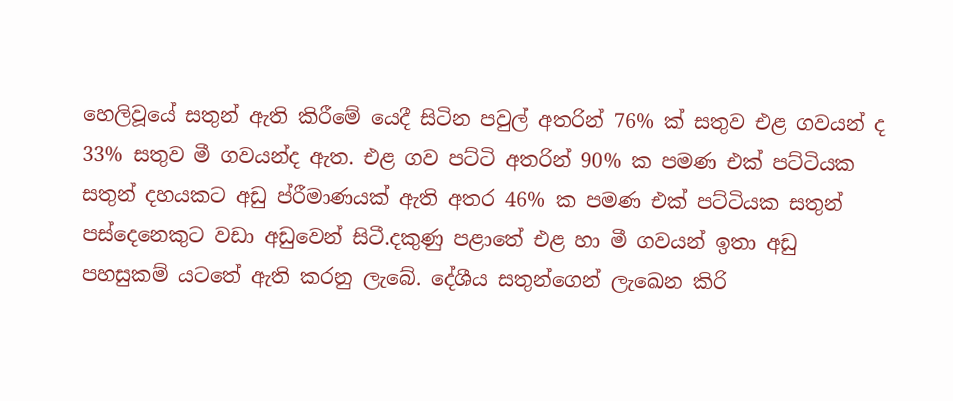හෙලිවූයේ සතුන් ඇති කිරීමේ යෙදී සිටින පවුල් අතරින් 76% ක් සතුව එළ ගවයන් ද 33% සතුව මී ගවයන්ද ඇත. එළ ගව පට්ටි අතරින් 90% ක පමණ එක් පට්ටියක සතුන් දහයකට අඩු ප්රීමාණයක් ඇති අතර 46% ක පමණ එක් පට්ටියක සතුන් පස්දෙනෙකුට වඩා අඩුවෙන් සිටී.දකුණු පළාතේ එළ හා මී ගවයන් ඉතා අඩු පහසුකම් යටතේ ඇති කරනු ලැබේ. දේශීය සතුන්ගෙන් ලැඛෙන කිරි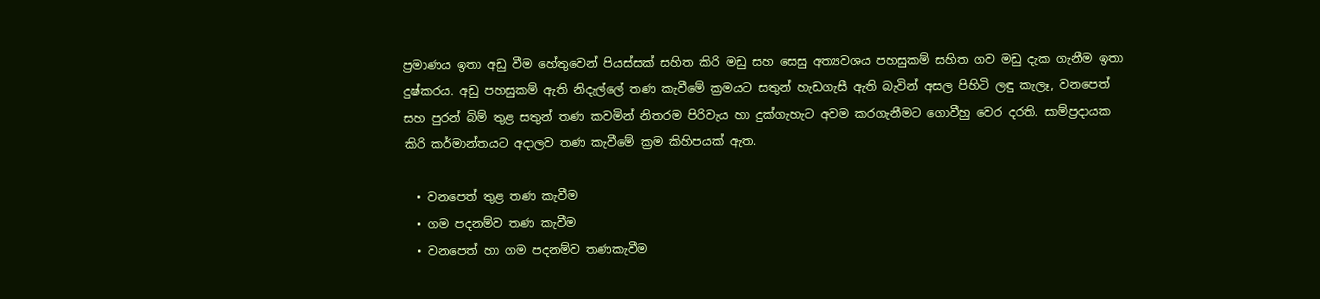ප්‍රමාණය ඉතා අඩු වීම හේතුවෙන් පියස්සක් සහිත කිරි මඩු සහ සෙසු අත්‍යවශය පහසුකම් සහිත ගව මඩු දැක ගැනීම ඉතා දුෂ්කරය. අඩු පහසුකම් ඇති නිදැල්ලේ තණ කැවීමේ ක්‍රමයට සතුන් හැඩගැසී ඇති බැවින් අසල පිහිටි ලඳු කැලෑ, වනපෙත් සහ පුරන් බිම් තුළ සතුන් තණ කවමින් නිතරම පිරිවැය හා දුක්ගැහැට අවම කරගැනීමට ගොවීහු වෙර දරති. සාම්ප්‍රදායක කිරි කර්මාන්තයට අදාලව තණ කැවීමේ ක්‍රම කිහිපයක් ඇත.

  • වනපෙත් තුළ තණ කැවීම
  • ගම පදනම්ව තණ කැවීම
  • වනපෙත් හා ගම පදනම්ව තණකැවීම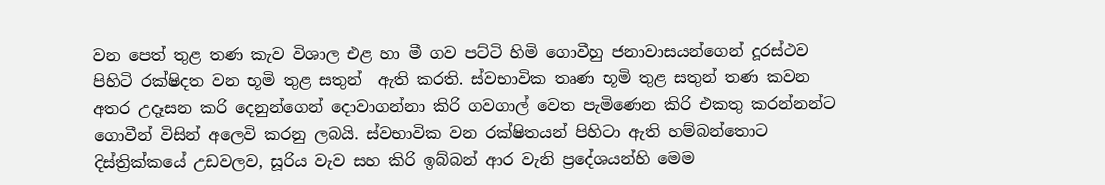වන පෙත් තුළ තණ කැව විශාල එළ හා මී ගව පට්ටි හිමි ගොවීහු ජනාවාසයන්ගෙන් දූරස්ථව පිහිටි රක්ෂිදත වන භූමි තුළ සතුන්  ඇති කරති. ස්වභාවික තෘණ භූමි තුළ සතුන් තණ කවන අතර උදෑසන කරි දෙනුන්ගෙන් දොවාගන්නා කිරි ගවගාල් වෙත පැමිණෙන කිරි එකතු කරන්නන්ට ගොවීන් විසින් අලෙවි කරනු ලබයි. ස්වභාවික වන රක්ෂිතයන් පිහිටා ඇති හම්බන්තොට දිස්ත්‍රික්කයේ උඩවලව, සූරිය වැව සහ කිරි ඉබ්බන් ආර වැනි ප්‍රදේශයන්හි මෙම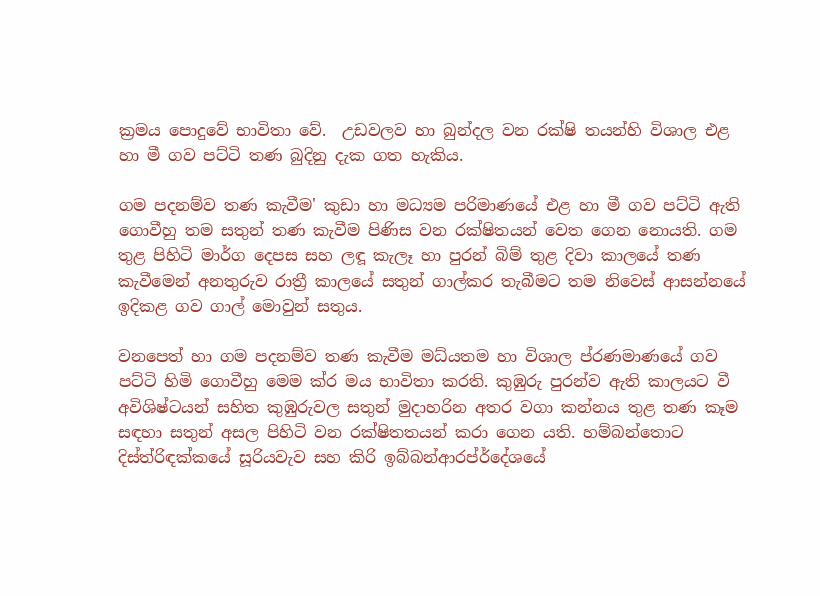ක්‍රමය පොදුවේ භාවිතා වේ.  උඩවලව හා බුන්දල වන රක්ෂි තයන්හි විශාල එළ හා මී ගව පට්ටි තණ බුදිනු දැක ගත හැකිය.

ගම පදනම්ව තණ කැවීම' කුඩා හා මධ්‍යම පරිමාණයේ එළ හා මී ගව පට්ටි ඇති ගොවීහු තම සතුන් තණ කැවීම පිණිස වන රක්ෂිතයන් වෙත ගෙන නොයති. ගම තුළ පිහිටි මාර්ග දෙපස සහ ලඳූ කැලෑ හා පුරන් බිම් තුළ දිවා කාලයේ තණ කැවීමෙන් අනතුරුව රාත්‍රී කාලයේ සතුන් ගාල්කර තැබීමට තම නිවෙස් ආසන්නයේ ඉදිකළ ගව ගාල් මොවුන් සතුය.

වනපෙත් හා ගම පදනම්ව තණ කැවීම මධ්යතම හා විශාල ප්රණමාණයේ ගව පට්ටි හිමි ගොවීහු මෙම ක්ර මය භාවිතා කරති. කුඹුරු පුරන්ව ඇති කාලයට වී අවිශිෂ්ටයන් සහිත කුඹුරුවල සතුන් මුදාහරින අතර වගා කන්නය තුළ තණ කෑම සඳහා සතුන් අසල පිහිටි වන රක්ෂිතතයන් කරා ගෙන යති. හම්බන්තොට දිස්ත්රිඳක්කයේ සූරියවැව සහ කිරි ඉබ්බන්ආරප්ර්දේශයේ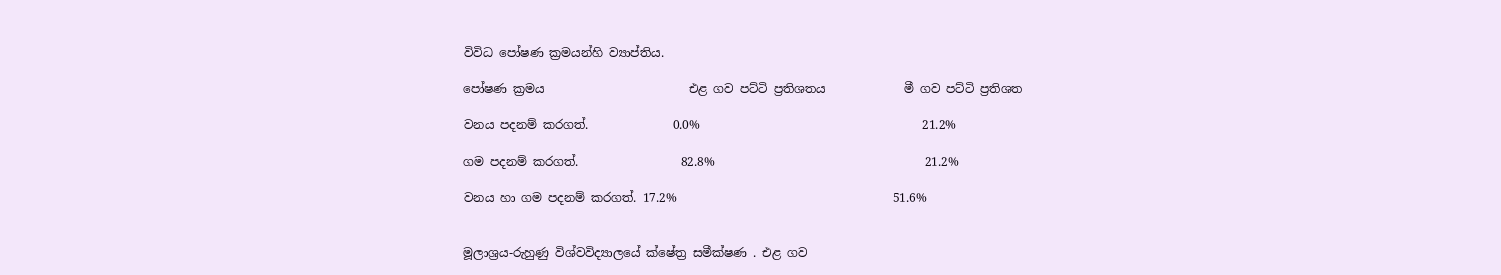විවිධ පෝෂණ ක්‍රමයන්හි ව්‍යාප්තිය.

පෝෂණ ක්‍රමය                        එළ ගව පට්ටි ප්‍රතිශතය             මී ගව පට්ටි ප්‍රතිශත

වනය පදනම් කරගත්.              0.0%                                     21.2%

ගම පදනම් කරගත්.                 82.8%                                   21.2%

වනය හා ගම පදනම් කරගත්. 17.2%                                    51.6%


මූලාශ්‍රය-රුහුණු විශ්වවිද්‍යාලයේ ක්ෂේත්‍ර සමීක්ෂණ . එළ ගව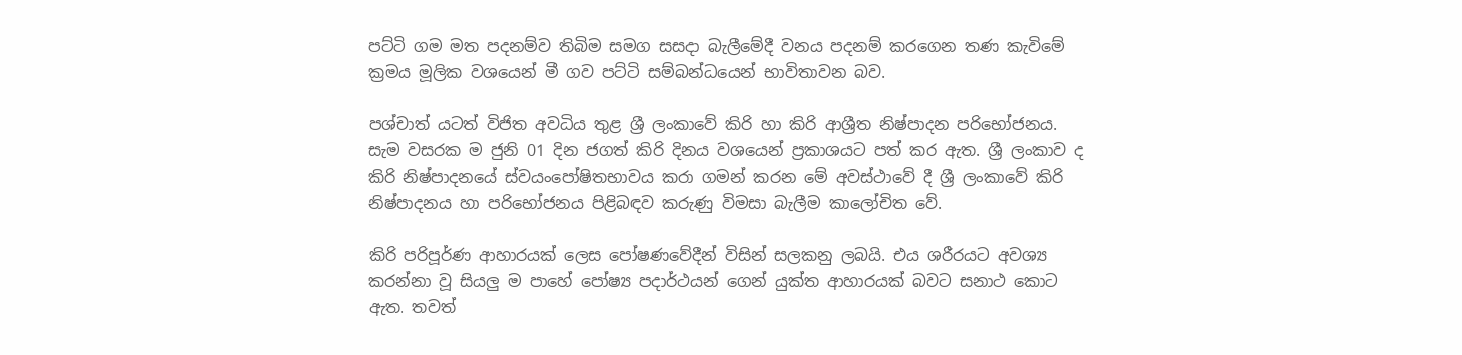පට්ටි ගම මත පදනම්ව තිබිම සමග සසදා බැලීමේදී වනය පදනම් කරගෙන තණ කැවිමේ ක්‍රමය මූලික වශයෙන් මී ගව පට්ටි සම්බන්ධයෙන් භාවිතාවන බව.

පශ්චාත් යටත් විජිත අවධිය තුළ ශ්‍රී ලංකාවේ කිරි හා කිරි ආශ්‍රීත නිෂ්පාදන පරිභෝජනය.   සැම වසරක ම ජුනි 01 දින ජගත් කිරි දිනය වශයෙන් ප්‍රකාශයට පත් කර ඇත. ශ්‍රී ලංකාව ද කිරි නිෂ්පාදනයේ ස්‌වයංපෝෂිතභාවය කරා ගමන් කරන මේ අවස්‌ථාවේ දී ශ්‍රී ලංකාවේ කිරි නිෂ්පාදනය හා පරිභෝජනය පිළිබඳව කරුණු විමසා බැලීම කාලෝචිත වේ.

කිරි පරිපූර්ණ ආහාරයක්‌ ලෙස පෝෂණවේදීන් විසින් සලකනු ලබයි. එය ශරීරයට අවශ්‍ය කරන්නා වූ සියලු ම පාහේ පෝෂ්‍ය පදාර්ථයන් ගෙන් යුක්‌ත ආහාරයක්‌ බවට සනාථ කොට ඇත. තවත්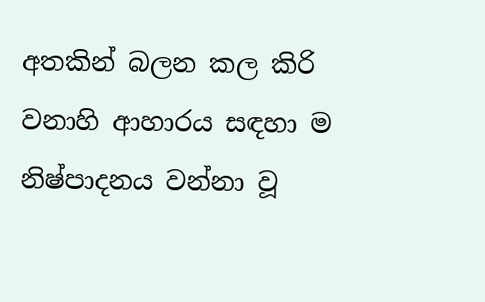අතකින් බලන කල කිරි වනාහි ආහාරය සඳහා ම නිෂ්පාදනය වන්නා වූ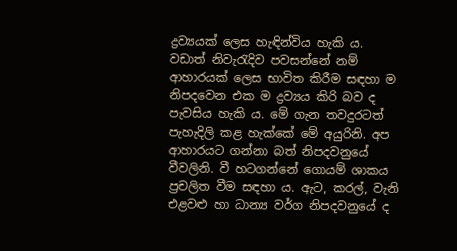ද්‍රව්‍යයක්‌ ලෙස හැඳින්විය හැකි ය. වඩාත් නිවැරැදිව පවසන්නේ නම් ආහාරයක්‌ ලෙස භාවිත කිරීම සඳහා ම නිපදවෙන එක ම ද්‍රව්‍යය කිරි බව ද පැවසිය හැකි ය. මේ ගැන තවදුරටත් පැහැදිලි කළ හැක්‌කේ මේ අයුරිනි. අප ආහාරයට ගන්නා බත් නිපදවනුයේ වීවලිනි. වී හටගන්නේ ගොයම් ශාකය ප්‍රචලිත වීම සඳහා ය. ඇට, කරල්, වැනි එළවළු හා ධාන්‍ය වර්ග නිපදවනුයේ ද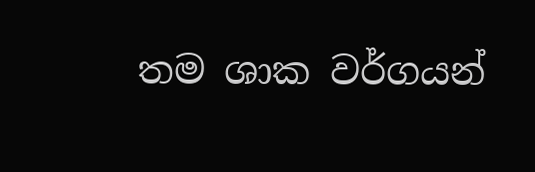තම ශාක වර්ගයන්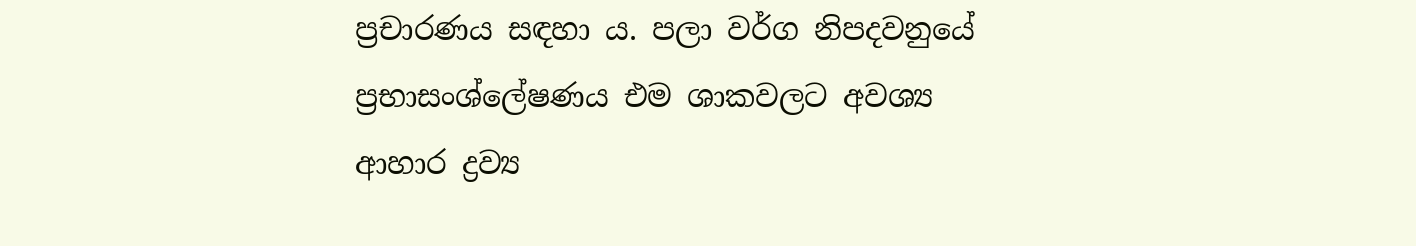ප්‍රචාරණය සඳහා ය. පලා වර්ග නිපදවනුයේ ප්‍රභාසංශ්ලේෂණය එම ශාකවලට අවශ්‍ය ආහාර ද්‍රව්‍ය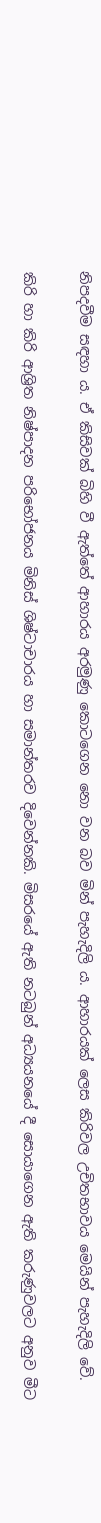නිපදවීම සඳහා ය. ඒ කිසිවක්‌ බිහි වී ඇත්තේ ආහාරය අරමුණු කොටගෙන නො වන බව මින් පැහැදිලි ය. ආහාරයක්‌ ලෙස කිරිවල උචිතභාවය මෙයින් පැහැදිලි වේ.

කිරි හා කිරි ආශ්‍රිත නිෂ්පාදන පරිභෝජනය මිනිස්‌ ශිෂ්ටාචාරය හා සමාන්තරව දිවෙන්නකි. මිසරයේ ඇති නටබුන් අධ්‍යයනයේ දී සොයාගෙන ඇති කරුණුවලට අනුව මීට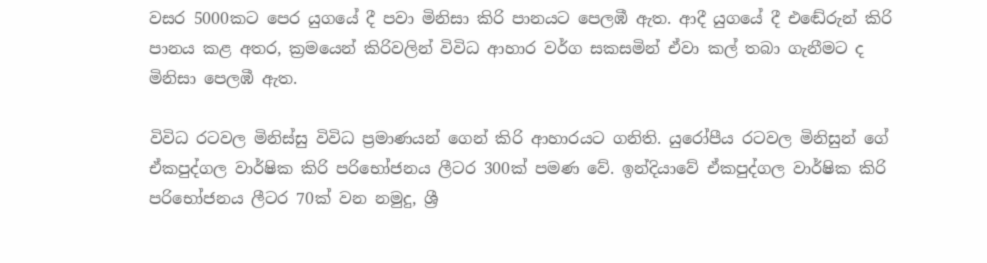වසර 5000කට පෙර යුගයේ දී පවා මිනිසා කිරි පානයට පෙලඹී ඇත. ආදී යුගයේ දී එඬේරුන් කිරි පානය කළ අතර, ක්‍රමයෙන් කිරිවලින් විවිධ ආහාර වර්ග සකසමින් ඒවා කල් තබා ගැනීමට ද මිනිසා පෙලඹී ඇත.

විවිධ රටවල මිනිස්‌සු විවිධ ප්‍රමාණයන් ගෙන් කිරි ආහාරයට ගනිති. යුරෝපීය රටවල මිනිසුන් ගේ ඒකපුද්ගල වාර්ෂික කිරි පරිභෝජනය ලීටර 300ක්‌ පමණ වේ. ඉන්දියාවේ ඒකපුද්ගල වාර්ෂික කිරි පරිභෝජනය ලීටර 70ක්‌ වන නමුදු, ශ්‍රී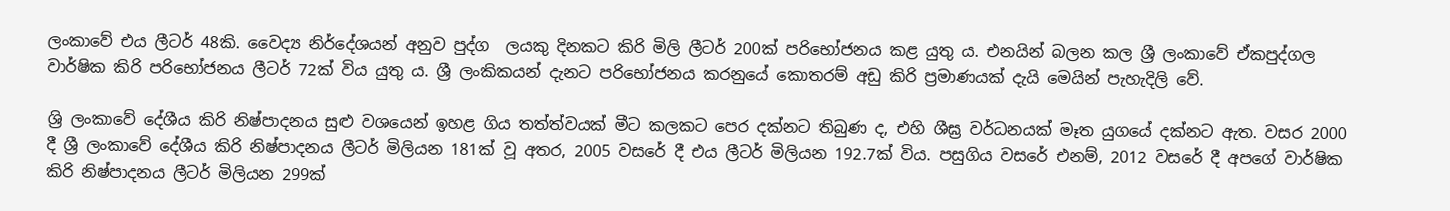ලංකාවේ එය ලීටර් 48කි. වෛද්‍ය නිර්දේශයන් අනුව පුද්ග  ලයකු දිනකට කිරි මිලි ලීටර් 200ක්‌ පරිභෝජනය කළ යුතු ය. එනයින් බලන කල ශ්‍රී ලංකාවේ ඒකපුද්ගල වාර්ෂික කිරි පරිභෝජනය ලීටර් 72ක්‌ විය යුතු ය. ශ්‍රී ලංකිකයන් දැනට පරිභෝජනය කරනුයේ කොතරම් අඩු කිරි ප්‍රමාණයක්‌ දැයි මෙයින් පැහැදිලි වේ.

ශ්‍රි ලංකාවේ දේශීය කිරි නිෂ්පාදනය සුළු වශයෙන් ඉහළ ගිය තත්ත්වයක්‌ මීට කලකට පෙර දක්‌නට තිබුණ ද, එහි ශීඝ්‍ර වර්ධනයක්‌ මෑත යුගයේ දක්‌නට ඇත. වසර 2000 දී ශ්‍රී ලංකාවේ දේශීය කිරි නිෂ්පාදනය ලීටර් මිලියන 181ක්‌ වූ අතර, 2005 වසරේ දී එය ලීටර් මිලියන 192.7ක්‌ විය. පසුගිය වසරේ එනම්, 2012 වසරේ දී අපගේ වාර්ෂික කිරි නිෂ්පාදනය ලීටර් මිලියන 299ක්‌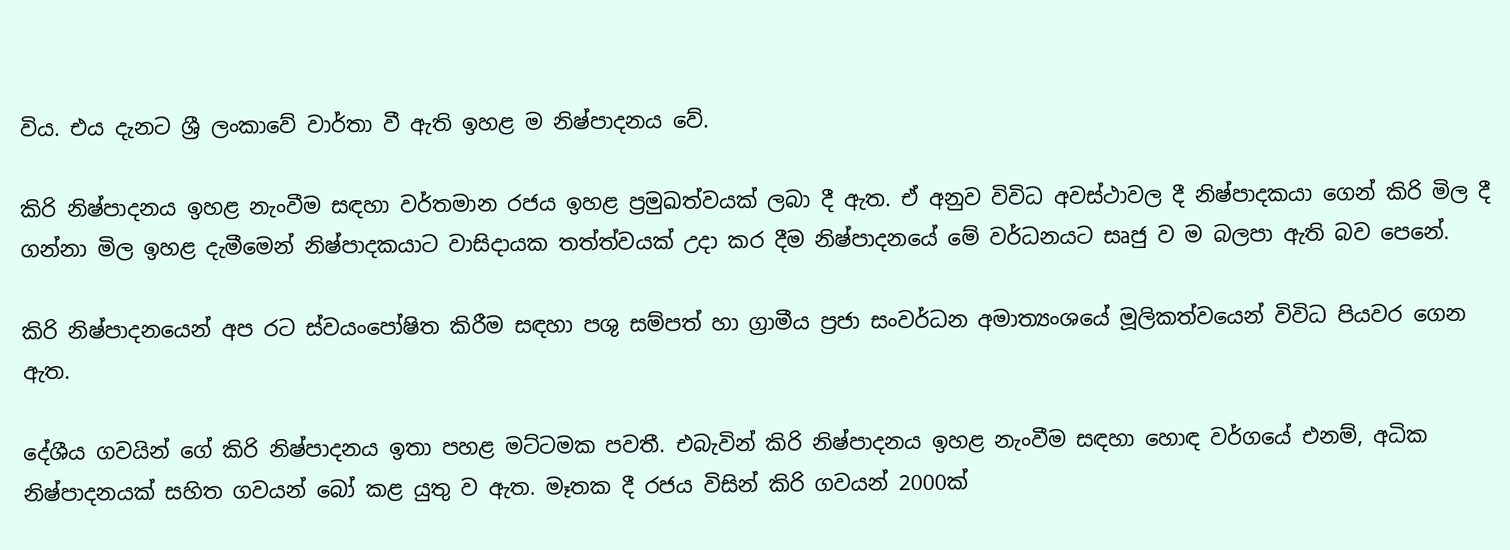විය. එය දැනට ශ්‍රී ලංකාවේ වාර්තා වී ඇති ඉහළ ම නිෂ්පාදනය වේ.

කිරි නිෂ්පාදනය ඉහළ නැංවීම සඳහා වර්තමාන රජය ඉහළ ප්‍රමුඛත්වයක්‌ ලබා දී ඇත. ඒ අනුව විවිධ අවස්‌ථාවල දී නිෂ්පාදකයා ගෙන් කිරි මිල දී ගන්නා මිල ඉහළ දැමීමෙන් නිෂ්පාදකයාට වාසිදායක තත්ත්වයක්‌ උදා කර දීම නිෂ්පාදනයේ මේ වර්ධනයට සෘජු ව ම බලපා ඇති බව පෙනේ.

කිරි නිෂ්පාදනයෙන් අප රට ස්‌වයංපෝෂිත කිරීම සඳහා පශු සම්පත් හා ග්‍රාමීය ප්‍රජා සංවර්ධන අමාත්‍යංශයේ මූලිකත්වයෙන් විවිධ පියවර ගෙන ඇත.

දේශීය ගවයින් ගේ කිරි නිෂ්පාදනය ඉතා පහළ මට්‌ටමක පවතී. එබැවින් කිරි නිෂ්පාදනය ඉහළ නැංවීම සඳහා හොඳ වර්ගයේ එනම්, අධික නිෂ්පාදනයක්‌ සහිත ගවයන් බෝ කළ යුතු ව ඇත. මෑතක දී රජය විසින් කිරි ගවයන් 2000ක්‌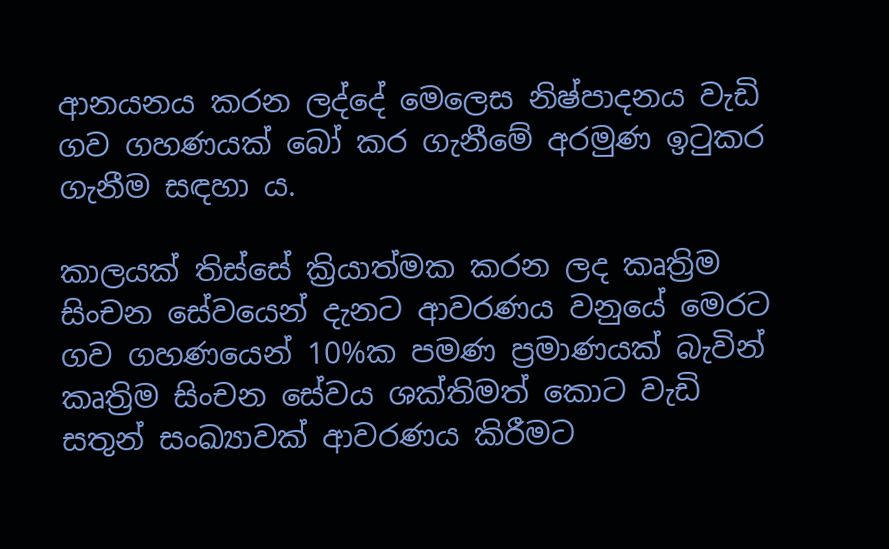ආනයනය කරන ලද්දේ මෙලෙස නිෂ්පාදනය වැඩි ගව ගහණයක්‌ බෝ කර ගැනීමේ අරමුණ ඉටුකර ගැනීම සඳහා ය.

කාලයක්‌ තිස්‌සේ ක්‍රියාත්මක කරන ලද කෘත්‍රිම සිංචන සේවයෙන් දැනට ආවරණය වනුයේ මෙරට ගව ගහණයෙන් 10%ක පමණ ප්‍රමාණයක්‌ බැවින් කෘත්‍රිම සිංචන සේවය ශක්‌තිමත් කොට වැඩි සතුන් සංඛ්‍යාවක්‌ ආවරණය කිරීමට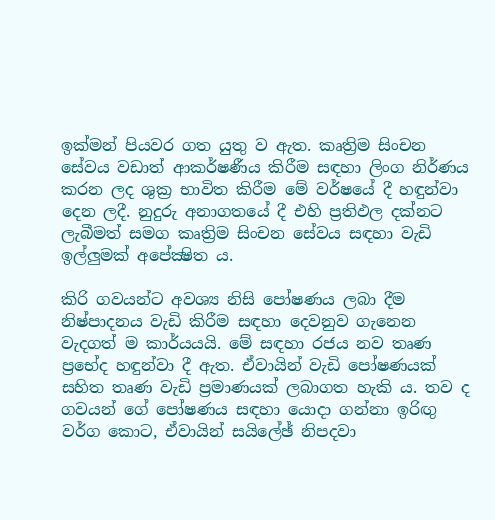ඉක්‌මන් පියවර ගත යුතු ව ඇත. කෘත්‍රිම සිංචන සේවය වඩාත් ආකර්ෂණීය කිරීම සඳහා ලිංග නිර්ණය කරන ලද ශුක්‍ර භාවිත කිරීම මේ වර්ෂයේ දී හඳුන්වා දෙන ලදී. නුදුරු අනාගතයේ දී එහි ප්‍රතිඵල දක්‌නට ලැබීමත් සමග කෘත්‍රිම සිංචන සේවය සඳහා වැඩි ඉල්ලුමක්‌ අපේක්‍ෂිත ය.

කිරි ගවයන්ට අවශ්‍ය නිසි පෝෂණය ලබා දීම නිෂ්පාදනය වැඩි කිරීම සඳහා දෙවනුව ගැනෙන වැදගත් ම කාර්යයයි. මේ සඳහා රජය නව තෘණ ප්‍රභේද හඳුන්වා දී ඇත. ඒවායින් වැඩි පෝෂණයක්‌ සහිත තෘණ වැඩි ප්‍රමාණයක්‌ ලබාගත හැකි ය. තව ද ගවයන් ගේ පෝෂණය සඳහා යොදා ගන්නා ඉරිඟු වර්ග කොට, ඒවායින් සයිලේඡ් නිපදවා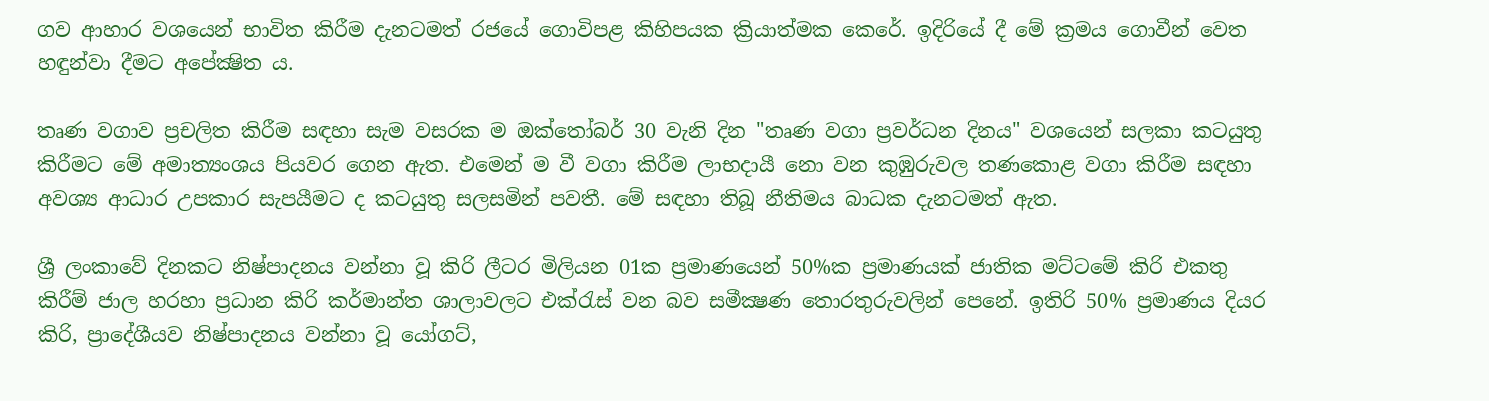ගව ආහාර වශයෙන් භාවිත කිරීම දැනටමත් රජයේ ගොවිපළ කිහිපයක ක්‍රියාත්මක කෙරේ. ඉදිරියේ දී මේ ක්‍රමය ගොවීන් වෙත හඳුන්වා දීමට අපේක්‍ෂිත ය.

තෘණ වගාව ප්‍රචලිත කිරීම සඳහා සැම වසරක ම ඔක්‌තෝබර් 30 වැනි දින "තෘණ වගා ප්‍රවර්ධන දිනය" වශයෙන් සලකා කටයුතු කිරීමට මේ අමාත්‍යංශය පියවර ගෙන ඇත. එමෙන් ම වී වගා කිරීම ලාභදායී නො වන කුඹුරුවල තණකොළ වගා කිරීම සඳහා අවශ්‍ය ආධාර උපකාර සැපයීමට ද කටයුතු සලසමින් පවතී. මේ සඳහා තිබූ නීතිමය බාධක දැනටමත් ඇත.

ශ්‍රී ලංකාවේ දිනකට නිෂ්පාදනය වන්නා වූ කිරි ලීටර මිලියන 01ක ප්‍රමාණයෙන් 50%ක ප්‍රමාණයක්‌ ජාතික මට්‌ටමේ කිරි එකතු කිරීම් ජාල හරහා ප්‍රධාන කිරි කර්මාන්ත ශාලාවලට එක්‌රැස්‌ වන බව සමීක්‍ෂණ තොරතුරුවලින් පෙනේ. ඉතිරි 50% ප්‍රමාණය දියර කිරි, ප්‍රාදේශීයව නිෂ්පාදනය වන්නා වූ යෝගට්‌,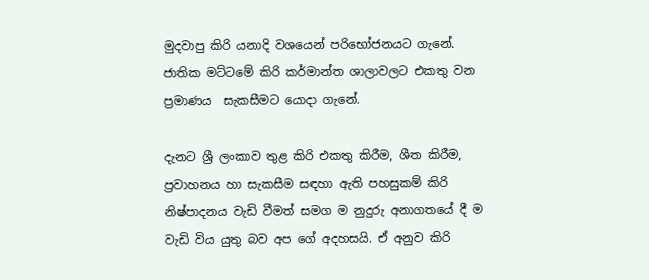මුදවාපු කිරි යනාදි වශයෙන් පරිභෝජනයට ගැනේ. ජාතික මට්‌ටමේ කිරි කර්මාන්ත ශාලාවලට එකතු වන ප්‍රමාණය  සැකසීමට යොදා ගැනේ.

දැනට ශ්‍රී ලංකාව තුළ කිරි එකතු කිරීම, ශීත කිරීම, ප්‍රවාහනය හා සැකසීම සඳහා ඇති පහසුකම් කිරි නිෂ්පාදනය වැඩි වීමත් සමග ම නුදුරු අනාගතයේ දී ම වැඩි විය යුතු බව අප ගේ අදහසයි. ඒ අනුව කිරි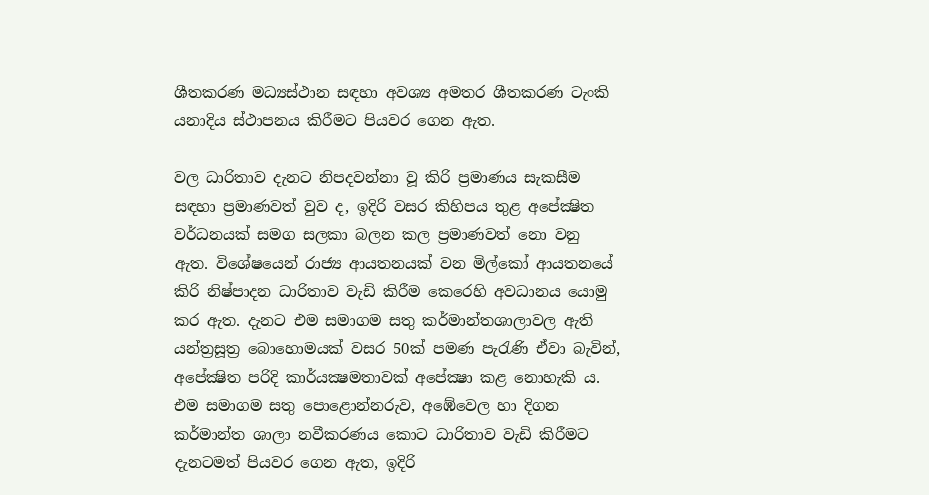ශීතකරණ මධ්‍යස්‌ථාන සඳහා අවශ්‍ය අමතර ශීතකරණ ටැංකි යනාදිය ස්‌ථාපනය කිරීමට පියවර ගෙන ඇත.

වල ධාරිතාව දැනට නිපදවන්නා වූ කිරි ප්‍රමාණය සැකසීම සඳහා ප්‍රමාණවත් වුව ද, ඉදිරි වසර කිහිපය තුළ අපේක්‍ෂිත වර්ධනයක්‌ සමග සලකා බලන කල ප්‍රමාණවත් නො වනු ඇත. විශේෂයෙන් රාජ්‍ය ආයතනයක්‌ වන මිල්කෝ ආයතනයේ කිරි නිෂ්පාදන ධාරිතාව වැඩි කිරීම කෙරෙහි අවධානය යොමු කර ඇත. දැනට එම සමාගම සතු කර්මාන්තශාලාවල ඇති යන්ත්‍රසූත්‍ර බොහොමයක්‌ වසර 50ක්‌ පමණ පැරැණි ඒවා බැවින්, අපේක්‍ෂිත පරිදි කාර්යක්‍ෂමතාවක්‌ අපේක්‍ෂා කළ නොහැකි ය. එම සමාගම සතු පොළොන්නරුව, අඹේවෙල හා දිගන කර්මාන්ත ශාලා නවීකරණය කොට ධාරිතාව වැඩි කිරීමට දැනටමත් පියවර ගෙන ඇත, ඉදිරි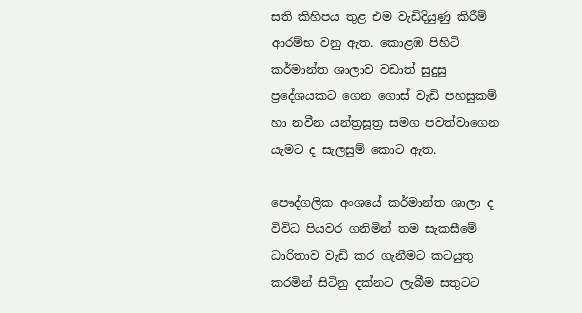සති කිහිපය තුළ එම වැඩිදියුණු කිරීම් ආරම්භ වනු ඇත. කොළඹ පිහිටි කර්මාන්ත ශාලාව වඩාත් සුදුසු ප්‍රදේශයකට ගෙන ගොස්‌ වැඩි පහසුකම් හා නවීන යන්ත්‍රසූත්‍ර සමග පවත්වාගෙන යැමට ද සැලසුම් කොට ඇත.

පෞද්ගලික අංශයේ කර්මාන්ත ශාලා ද විවිධ පියවර ගනිමින් තම සැකසීමේ ධාරිතාව වැඩි කර ගැනීමට කටයුතු කරමින් සිටිනු දක්‌නට ලැබීම සතුටට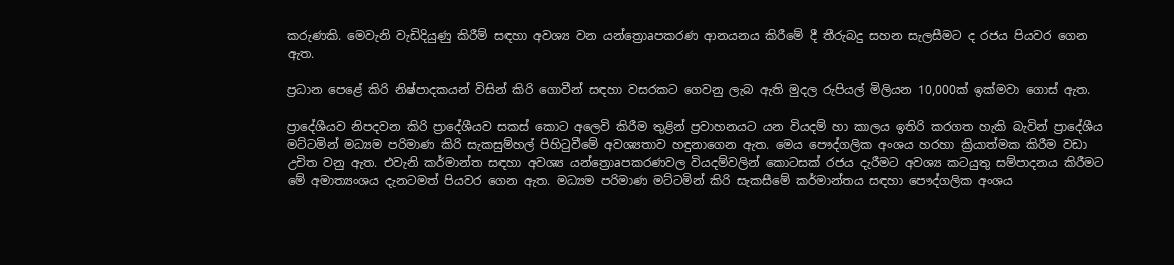කරුණකි. මෙවැනි වැඩිදියුණු කිරීම් සඳහා අවශ්‍ය වන යන්ත්‍රොaපකරණ ආනයනය කිරීමේ දී තීරුබදු සහන සැලසීමට ද රජය පියවර ගෙන ඇත.

ප්‍රධාන පෙළේ කිරි නිෂ්පාදකයන් විසින් කිරි ගොවීන් සඳහා වසරකට ගෙවනු ලැබ ඇති මුදල රුපියල් මිලියන 10,000ක්‌ ඉක්‌මවා ගොස්‌ ඇත.

ප්‍රාදේශීයව නිපදවන කිරි ප්‍රාදේශීයව සකස්‌ කොට අලෙවි කිරීම තුළින් ප්‍රවාහනයට යන වියදම් හා කාලය ඉතිරි කරගත හැකි බැවින් ප්‍රාදේශීය මට්‌ටමින් මධ්‍යම පරිමාණ කිරි සැකසුම්හල් පිහිටුවීමේ අවශ්‍යතාව හඳුනාගෙන ඇත. මෙය පෞද්ගලික අංශය හරහා ක්‍රියාත්මක කිරීම වඩා උචිත වනු ඇත. එවැනි කර්මාන්ත සඳහා අවශ්‍ය යන්ත්‍රොaපකරණවල වියදම්වලින් කොටසක්‌ රජය දැරීමට අවශ්‍ය කටයුතු සම්පාදනය කිරීමට මේ අමාත්‍යංශය දැනටමත් පියවර ගෙන ඇත. මධ්‍යම පරිමාණ මට්‌ටමින් කිරි සැකසීමේ කර්මාන්තය සඳහා පෞද්ගලික අංශය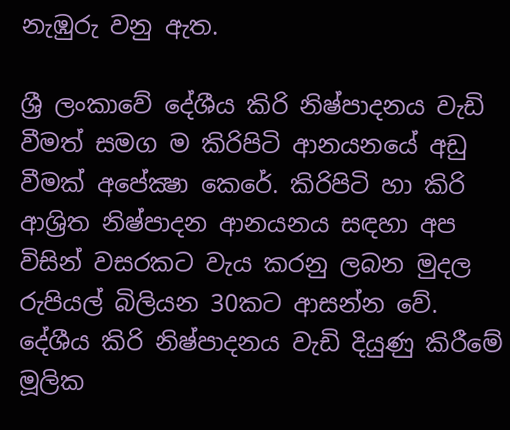නැඹුරු වනු ඇත.

ශ්‍රී ලංකාවේ දේශීය කිරි නිෂ්පාදනය වැඩි වීමත් සමග ම කිරිපිටි ආනයනයේ අඩු වීමක්‌ අපේක්‍ෂා කෙරේ. කිරිපිටි හා කිරි ආශ්‍රිත නිෂ්පාදන ආනයනය සඳහා අප විසින් වසරකට වැය කරනු ලබන මුදල රුපියල් බිලියන 30කට ආසන්න වේ. දේශීය කිරි නිෂ්පාදනය වැඩි දියුණු කිරීමේ මූලික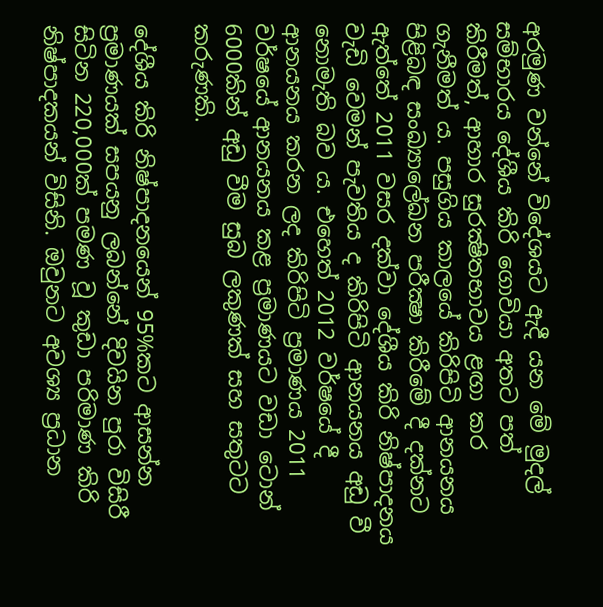අරමුණ වන්නේ විදේශයට ඇදී යන මේ මුදල් සම්භාරය දේශීය කිරි ගොවියා අතට පත් කිරීමත්, ආහාර සුරක්‍ෂිතභාවය ළඟා කර ගැනීමත් ය. පසුගිය කාලයේ කිරිපිටි ආනයනය පිළිබඳ සංඛ්‍යාලේඛන පරීක්‍ෂා කිරීමේ දී දක්‌නට ඇත්තේ 2011 වසර දක්‌වා දේශීය කිරි නිෂ්පාදනය වැඩි වෙමන් පැවතිය ද කිරිපිටි ආනයනය අඩු වී නොමැති බව ය. එහෙත් 2012 වර්ෂයේ දී ආනයනය කරන ලද කිරිපිටි ප්‍රමාණය 2011 වර්ෂයේ ආනයනය කළ ප්‍රමාණයට වඩා ටොන් 6000කින් අඩු වීම සුබ ලකුණක්‌ සහ සතුටට කරුණකි.

දේශීය කිරි නිෂ්පාදනයෙන් 95%කට ආසන්න ප්‍රමාණයක්‌ සපයනු ලබන්නේ දිවයින පුරා විසිරී සිටින 220,000ක්‌ පමණ වූ කුඩා පරිමාණ කිරි නිෂ්පාදකයන් විසිනි. ඔවුනට අවශ්‍ය ප්‍රධාන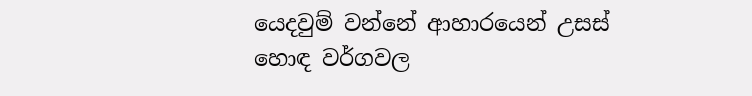යෙදවුම් වන්නේ ආහාරයෙන් උසස්‌ හොඳ වර්ගවල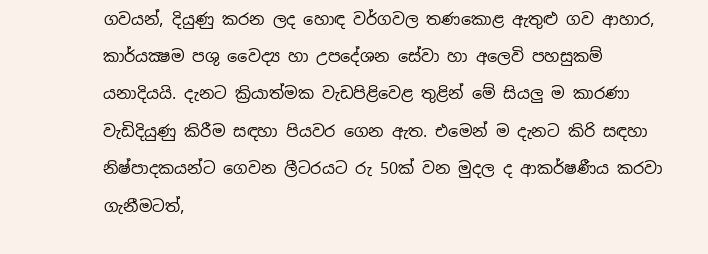ගවයන්, දියුණු කරන ලද හොඳ වර්ගවල තණකොළ ඇතුළු ගව ආහාර, කාර්යක්‍ෂම පශු වෛද්‍ය හා උපදේශන සේවා හා අලෙවි පහසුකම් යනාදියයි. දැනට ක්‍රියාත්මක වැඩපිළිවෙළ තුළින් මේ සියලු ම කාරණා වැඩිදියුණු කිරීම සඳහා පියවර ගෙන ඇත. එමෙන් ම දැනට කිරි සඳහා නිෂ්පාදකයන්ට ගෙවන ලීටරයට රු 50ක්‌ වන මුදල ද ආකර්ෂණීය කරවා ගැනීමටත්,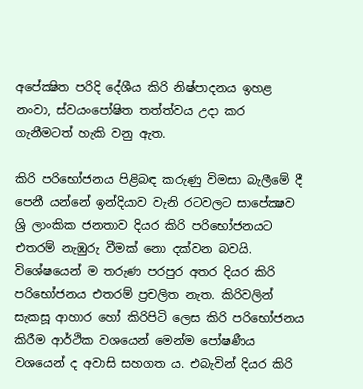අපේක්‍ෂිත පරිදි දේශීය කිරි නිෂ්පාදනය ඉහළ නංවා, ස්‌වයංපෝෂිත තත්ත්වය උදා කර ගැනීමටත් හැකි වනු ඇත.

කිරි පරිභෝජනය පිළිබඳ කරුණු විමසා බැලීමේ දී පෙනී යන්නේ ඉන්දියාව වැනි රටවලට සාපේක්‍ෂව ශ්‍රි ලාංකික ජනතාව දියර කිරි පරිභෝජනයට එතරම් නැඹුරු වීමක්‌ නො දක්‌වන බවයි. විශේෂයෙන් ම තරුණ පරපුර අතර දියර කිරි පරිභෝජනය එතරම් ප්‍රචලිත නැත. කිරිවලින් සැකසූ ආහාර හෝ කිරිපිටි ලෙස කිරි පරිභෝජනය කිරීම ආර්ථික වශයෙන් මෙන්ම පෝෂණීය වශයෙන් ද අවාසි සහගත ය. එබැවින් දියර කිරි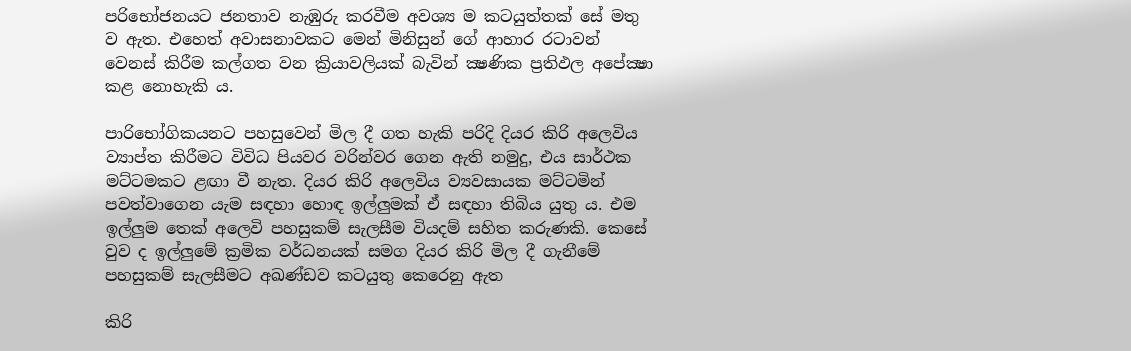පරිභෝජනයට ජනතාව නැඹුරු කරවීම අවශ්‍ය ම කටයුත්තක්‌ සේ මතු ව ඇත. එහෙත් අවාසනාවකට මෙන් මිනිසුන් ගේ ආහාර රටාවන් වෙනස්‌ කිරීම කල්ගත වන ක්‍රියාවලියක්‌ බැවින් ක්‍ෂණික ප්‍රතිඵල අපේක්‍ෂා කළ නොහැකි ය.

පාරිභෝගිකයනට පහසුවෙන් මිල දී ගත හැකි පරිදි දියර කිරි අලෙවිය ව්‍යාප්ත කිරීමට විවිධ පියවර වරින්වර ගෙන ඇති නමුදු, එය සාර්ථක මට්‌ටමකට ළඟා වී නැත. දියර කිරි අලෙවිය ව්‍යවසායක මට්‌ටමින් පවත්වාගෙන යැම සඳහා හොඳ ඉල්ලුමක්‌ ඒ සඳහා තිබිය යුතු ය. එම ඉල්ලුම තෙක්‌ අලෙවි පහසුකම් සැලසීම වියදම් සහිත කරුණකි. කෙසේ වුව ද ඉල්ලුමේ ක්‍රමික වර්ධනයක්‌ සමග දියර කිරි මිල දී ගැනීමේ පහසුකම් සැලසීමට අඛණ්ඩව කටයුතු කෙරෙනු ඇත

කිරි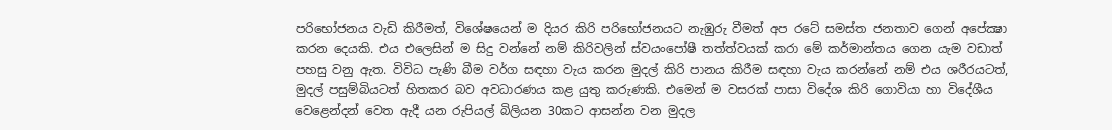පරිභෝජනය වැඩි කිරීමත්, විශේෂයෙන් ම දියර කිරි පරිභෝජනයට නැඹුරු වීමත් අප රටේ සමස්‌ත ජනතාව ගෙන් අපේක්‍ෂා කරන දෙයකි. එය එලෙසින් ම සිදු වන්නේ නම් කිරිවලින් ස්‌වයංපෝෂී තත්ත්වයක්‌ කරා මේ කර්මාන්තය ගෙන යැම වඩාත් පහසු වනු ඇත. විවිධ පැණි බීම වර්ග සඳහා වැය කරන මුදල් කිරි පානය කිරීම සඳහා වැය කරන්නේ නම් එය ශරීරයටත්, මුදල් පසුම්බියටත් හිතකර බව අවධාරණය කළ යුතු කරුණකි. එමෙන් ම වසරක්‌ පාසා විදේශ කිරි ගොවියා හා විදේශීය වෙළෙන්දන් වෙත ඇදී යන රුපියල් බිලියන 30කට ආසන්න වන මුදල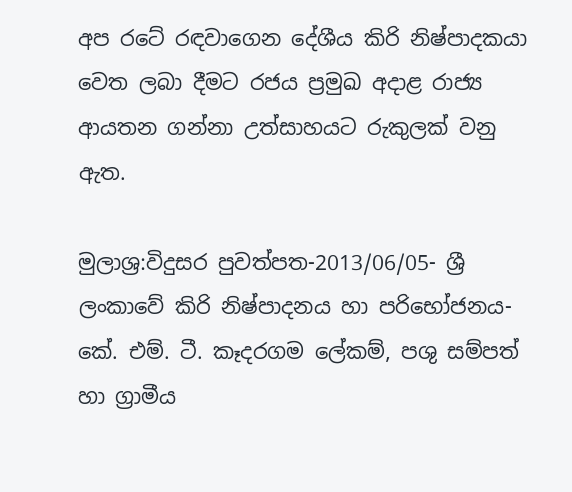අප රටේ රඳවාගෙන දේශීය කිරි නිෂ්පාදකයා වෙත ලබා දීමට රජය ප්‍රමුඛ අදාළ රාජ්‍ය ආයතන ගන්නා උත්සාහයට රුකුලක්‌ වනු ඇත.

මුලාශ්‍ර:විදුසර පුවත්පත-2013/06/05- ශ්‍රී ලංකාවේ කිරි නිෂ්පාදනය හා පරිභෝජනය- කේ. එම්. ටී. කෑදරගම ලේකම්, පශු සම්පත් හා ග්‍රාමීය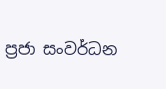ප්‍රජා සංවර්ධන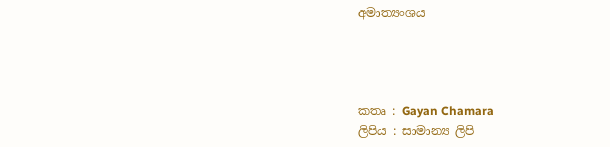අමාත්‍යංශය




කතෘ : Gayan Chamara
ලිපිය : සාමාන්‍ය ලිපි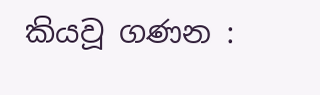කියවූ ගණන :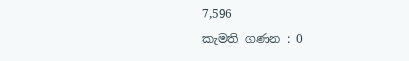7,596
කැමති ගණන : 0